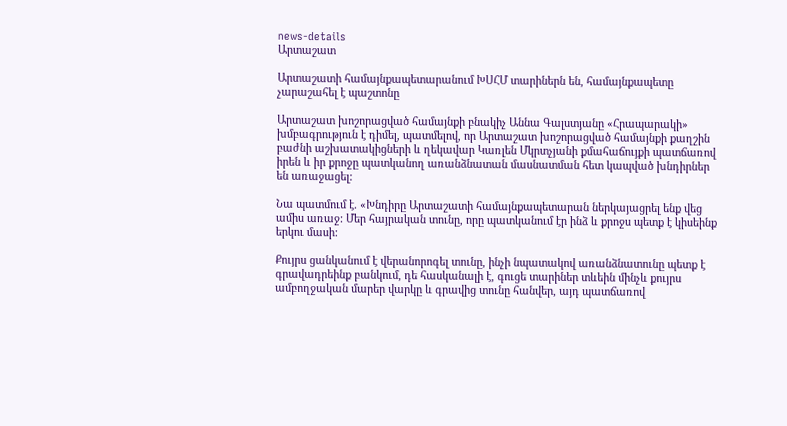news-details
Արտաշատ

Արտաշատի համայնքապետարանում ԽՍՀՄ տարիներն են, համայնքապետը չարաշահել է պաշտոնը

Արտաշատ խոշորացված համայնքի բնակիչ Աննա Գալստյանը «Հրապարակի» խմբագրություն է դիմել, պատմելով, որ Արտաշատ խոշորացված համայնքի քաղշին բաժնի աշխատակիցների և ղեկավար Կառլեն Մկրտչյանի քմահաճույքի պատճառով իրեն և իր քրոջը պատկանող առանձնատան մասնատման հետ կապված խնդիրներ են առաջացել:

Նա պատմում է. «Խնդիրը Արտաշատի համայնքապետարան ներկայացրել ենք վեց ամիս առաջ: Մեր հայրական տունը, որը պատկանում էր ինձ և քրոջս պետք է կիսեինք երկու մասի:

Քույրս ցանկանում է վերանորոգել տունը, ինչի նպատակով առանձնատունը պետք է գրավադրեինք բանկում, դե հասկանալի է, գուցե տարիներ տևեին մինչև քույրս ամբողջական մարեր վարկը և գրավից տունը հանվեր, այդ պատճառով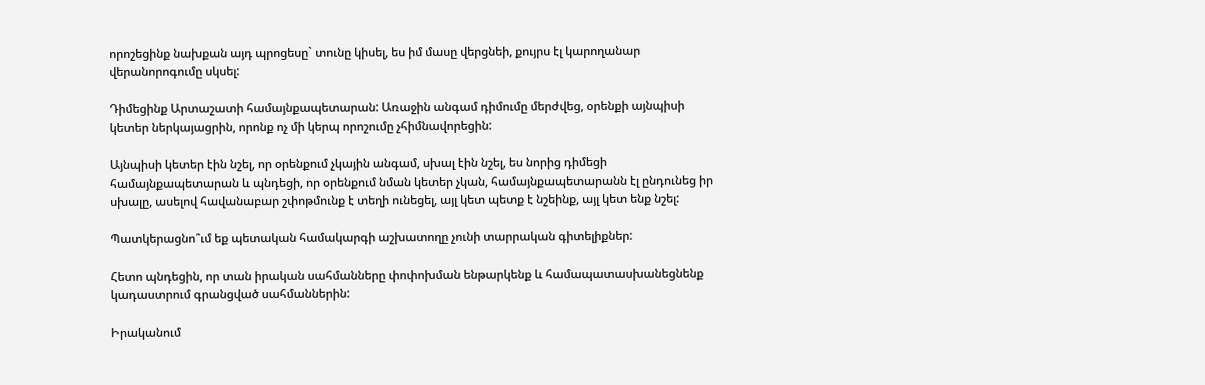որոշեցինք նախքան այդ պրոցեսը` տունը կիսել, ես իմ մասը վերցնեի, քույրս էլ կարողանար վերանորոգումը սկսել:

Դիմեցինք Արտաշատի համայնքապետարան: Առաջին անգամ դիմումը մերժվեց, օրենքի այնպիսի կետեր ներկայացրին, որոնք ոչ մի կերպ որոշումը չհիմնավորեցին:

Այնպիսի կետեր էին նշել, որ օրենքում չկային անգամ, սխալ էին նշել, ես նորից դիմեցի համայնքապետարան և պնդեցի, որ օրենքում նման կետեր չկան, համայնքապետարանն էլ ընդունեց իր սխալը, ասելով հավանաբար շփոթմունք է տեղի ունեցել, այլ կետ պետք է նշեինք, այլ կետ ենք նշել:

Պատկերացնո՞ւմ եք պետական համակարգի աշխատողը չունի տարրական գիտելիքներ:

Հետո պնդեցին, որ տան իրական սահմանները փոփոխման ենթարկենք և համապատասխանեցնենք կադաստրում գրանցված սահմաններին:

Իրականում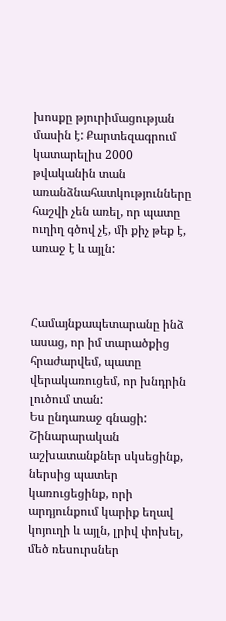խոսքը թյուրիմացության մասին է: Քարտեզագրում կատարելիս 2000 թվականին տան առանձնահատկությունները հաշվի չեն առել, որ պատը ուղիղ գծով չէ, մի քիչ թեք է, առաջ է և այլն:



Համայնքապետարանը ինձ ասաց, որ իմ տարածքից հրաժարվեմ, պատը վերակառուցեմ, որ խնդրին լուծում տան:
Ես ընդառաջ գնացի: Շինարարական աշխատանքներ սկսեցինք, ներսից պատեր կառուցեցինք, որի արդյունքում կարիք եղավ կոյուղի և այլն, լրիվ փոխել, մեծ ռեսուրսներ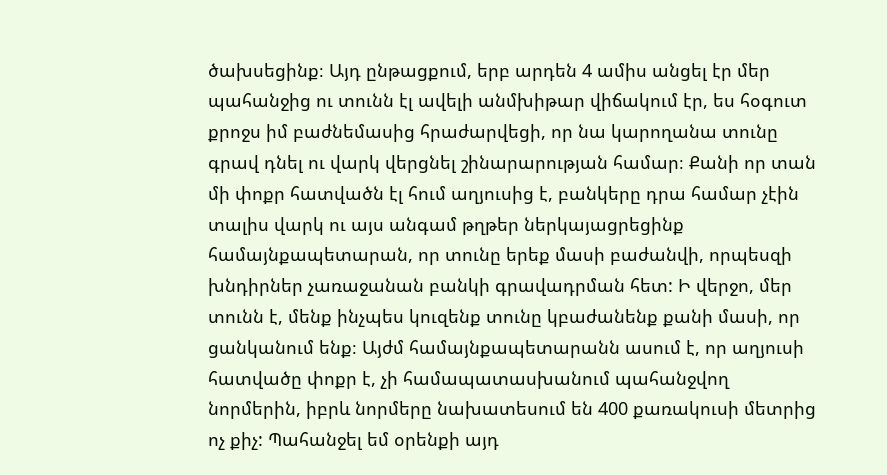ծախսեցինք։ Այդ ընթացքում, երբ արդեն 4 ամիս անցել էր մեր պահանջից ու տունն էլ ավելի անմխիթար վիճակում էր, ես հօգուտ քրոջս իմ բաժնեմասից հրաժարվեցի, որ նա կարողանա տունը գրավ դնել ու վարկ վերցնել շինարարության համար։ Քանի որ տան մի փոքր հատվածն էլ հում աղյուսից է, բանկերը դրա համար չէին տալիս վարկ ու այս անգամ թղթեր ներկայացրեցինք համայնքապետարան, որ տունը երեք մասի բաժանվի, որպեսզի խնդիրներ չառաջանան բանկի գրավադրման հետ: Ի վերջո, մեր տունն է, մենք ինչպես կուզենք տունը կբաժանենք քանի մասի, որ ցանկանում ենք։ Այժմ համայնքապետարանն ասում է, որ աղյուսի հատվածը փոքր է, չի համապատասխանում պահանջվող նորմերին, իբրև նորմերը նախատեսում են 400 քառակուսի մետրից ոչ քիչ: Պահանջել եմ օրենքի այդ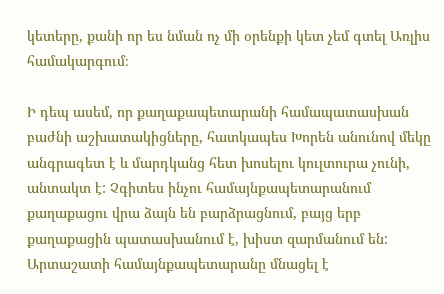կետերը, քանի որ ես նման ոչ մի օրենքի կետ չեմ գտել Առլիս համակարգում։

Ի դեպ ասեմ, որ քաղաքապետարանի համապատասխան բաժնի աշխատակիցները, հատկապես Խորեն անունով մեկը անգրագետ է և մարդկանց հետ խոսելու կուլտուրա չունի, անտակտ է: Չգիտես ինչու համայնքապետարանում քաղաքացու վրա ձայն են բարձրացնում, բայց երբ քաղաքացին պատասխանում է, խիստ զարմանում են: Արտաշատի համայնքապետարանը մնացել է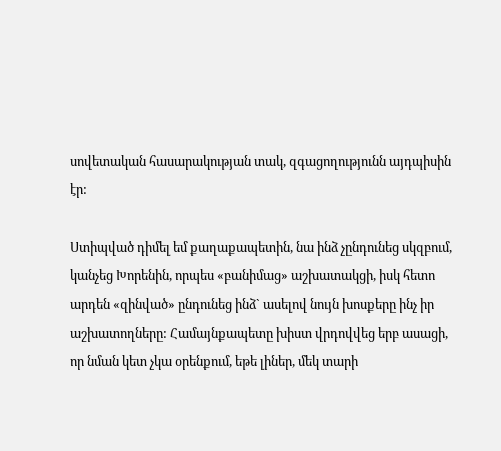սովետական հասարակության տակ, զգացողությունն այդպիսին էր:

Ստիպված դիմել եմ քաղաքապետին, նա ինձ չընդունեց սկզբում, կանչեց Խորենին, որպես «բանիմաց» աշխատակցի, իսկ հետո արդեն «զինված» ընդունեց ինձ` ասելով նույն խոսքերը ինչ իր աշխատողները: Համայնքապետը խիստ վրդովվեց երբ ասացի, որ նման կետ չկա օրենքում, եթե լիներ, մեկ տարի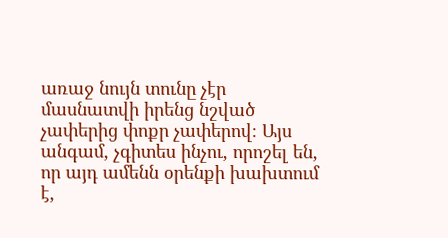առաջ նույն տունը չէր մասնատվի իրենց նշված չափերից փոքր չափերով։ Այս անգամ, չգիտես ինչու, որոշել են, որ այդ ամենն օրենքի խախտում է,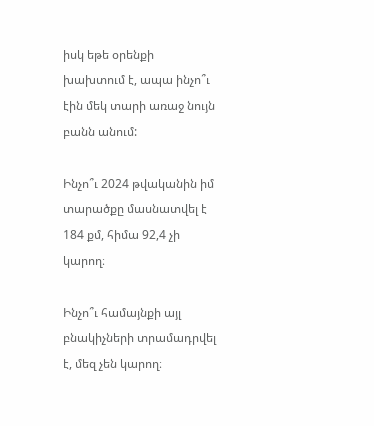իսկ եթե օրենքի խախտում է, ապա ինչո՞ւ էին մեկ տարի առաջ նույն բանն անում:

Ինչո՞ւ 2024 թվականին իմ տարածքը մասնատվել է 184 քմ, հիմա 92,4 չի կարող։

Ինչո՞ւ համայնքի այլ բնակիչների տրամադրվել է, մեզ չեն կարող։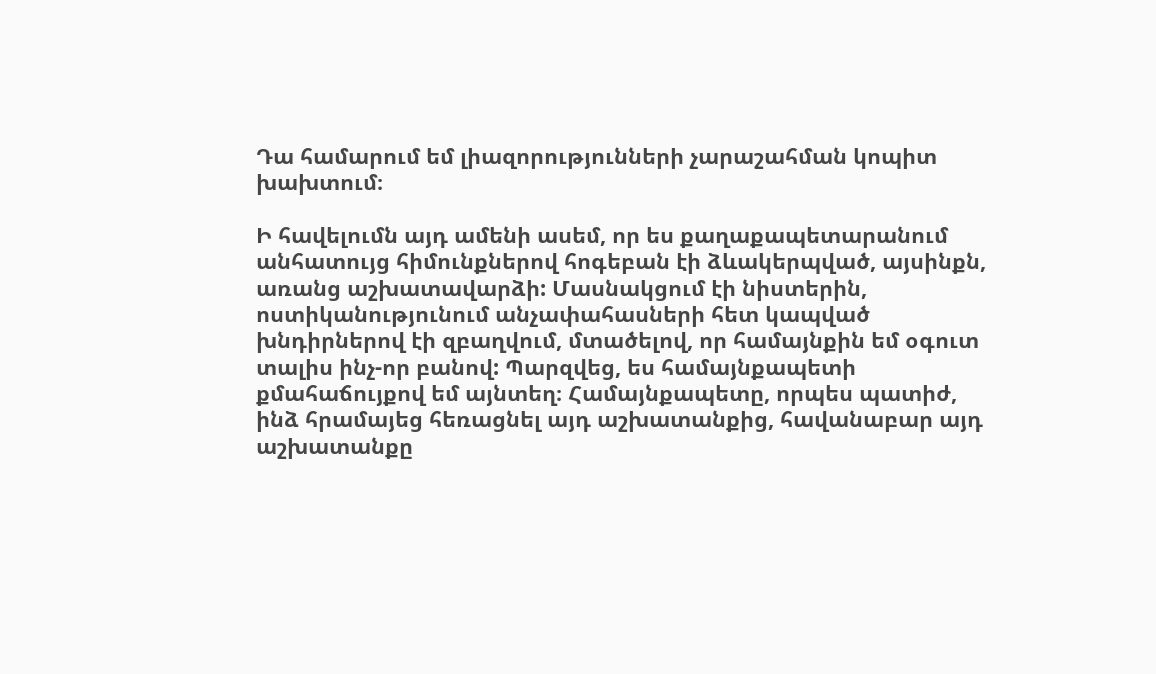Դա համարում եմ լիազորությունների չարաշահման կոպիտ խախտում։

Ի հավելումն այդ ամենի ասեմ, որ ես քաղաքապետարանում անհատույց հիմունքներով հոգեբան էի ձևակերպված, այսինքն, առանց աշխատավարձի: Մասնակցում էի նիստերին, ոստիկանությունում անչափահասների հետ կապված խնդիրներով էի զբաղվում, մտածելով, որ համայնքին եմ օգուտ տալիս ինչ-որ բանով: Պարզվեց, ես համայնքապետի քմահաճույքով եմ այնտեղ։ Համայնքապետը, որպես պատիժ, ինձ հրամայեց հեռացնել այդ աշխատանքից, հավանաբար այդ աշխատանքը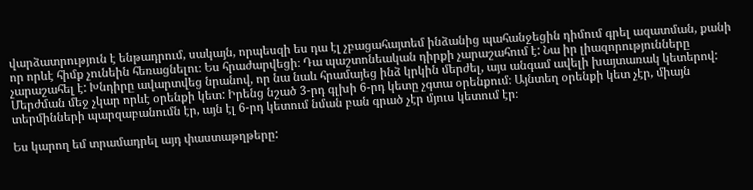վարձատրություն է ենթադրում, սակայն, որպեսզի ես դա էլ չբացահայտեմ ինձանից պահանջեցին դիմում գրել ազատման, քանի որ որևէ հիմք չունեին հեռացնելու։ Ես հրաժարվեցի։ Դա պաշտոնեական դիրքի չարաշահում է: Նա իր լիազորությունները չարաշահել է: Խնդիրը ավարտվեց նրանով, որ նա նաև հրամայեց ինձ կրկին մերժել, այս անգամ ավելի խայտառակ կետերով: Մերժման մեջ չկար որևէ օրենքի կետ: Իրենց նշած 3-րդ գլխի 6-րդ կետը չգտա օրենքում։ Այնտեղ օրենքի կետ չէր, միայն տերմինների պարզաբանումն էր, այն էլ 6-րդ կետում նման բան գրած չէր մյուս կետում էր։

Ես կարող եմ տրամադրել այդ փաստաթղթերը: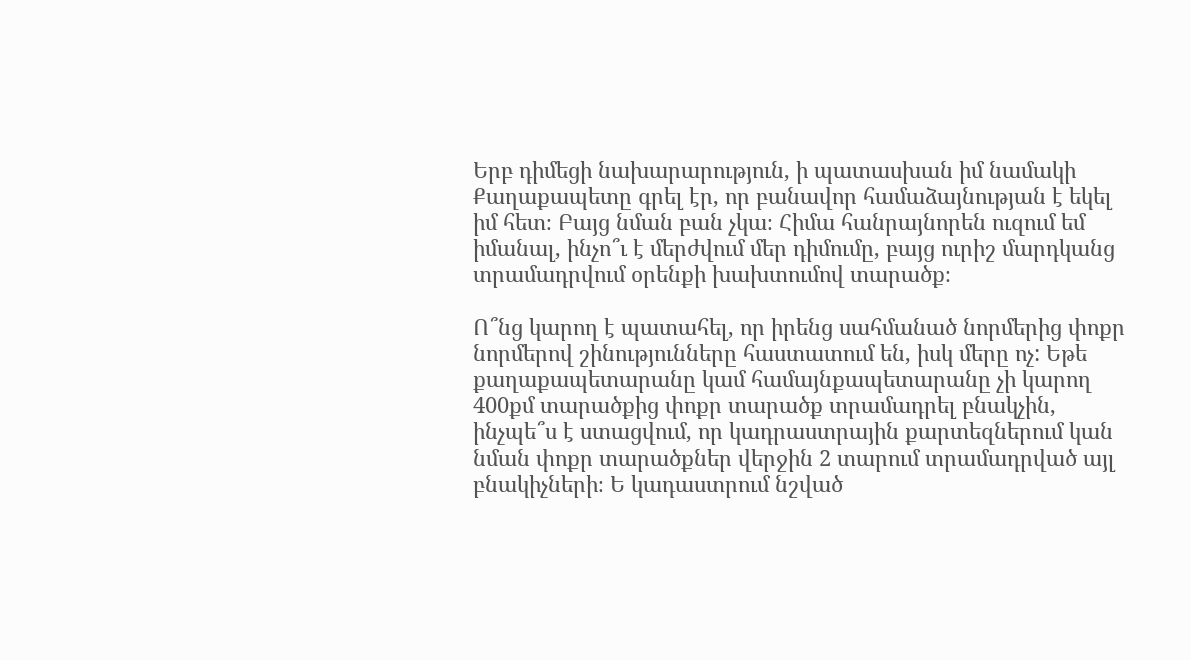Երբ դիմեցի նախարարություն, ի պատասխան իմ նամակի Քաղաքապետը գրել էր, որ բանավոր համաձայնության է եկել իմ հետ։ Բայց նման բան չկա։ Հիմա հանրայնորեն ուզում եմ իմանալ, ինչո՞ւ է մերժվում մեր դիմումը, բայց ուրիշ մարդկանց տրամադրվում օրենքի խախտումով տարածք։

Ո՞նց կարող է պատահել, որ իրենց սահմանած նորմերից փոքր նորմերով շինությունները հաստատում են, իսկ մերը ոչ: Եթե քաղաքապետարանը կամ համայնքապետարանը չի կարող 400քմ տարածքից փոքր տարածք տրամադրել բնակչին, ինչպե՞ս է ստացվում, որ կադրաստրային քարտեզներում կան նման փոքր տարածքներ վերջին 2 տարում տրամադրված այլ բնակիչների։ Ե կադաստրում նշված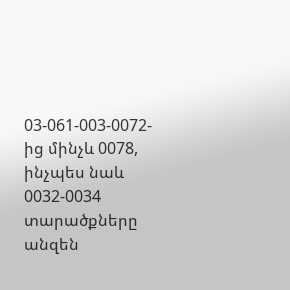03-061-003-0072-ից մինչև 0078, ինչպես նաև 0032-0034 տարածքները անզեն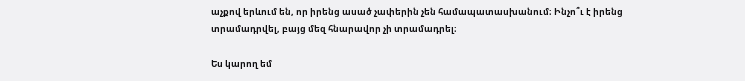աչքով երևում են, որ իրենց ասած չափերին չեն համապատասխանում։ Ինչո՞ւ է իրենց տրամադրվել, բայց մեզ հնարավոր չի տրամադրել։

Ես կարող եմ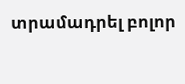տրամադրել բոլոր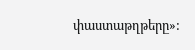փաստաթղթերը»: